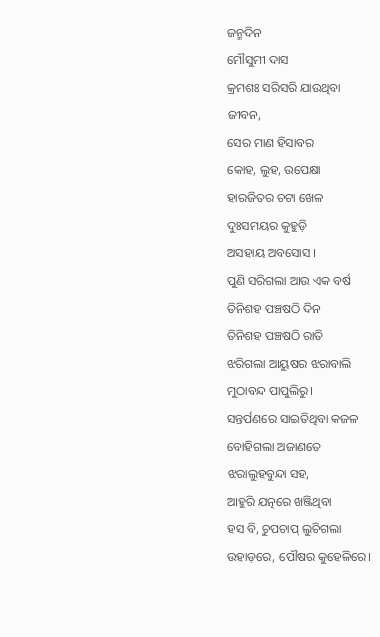ଜନ୍ମଦିନ
ମୌସୁମୀ ଦାସ
କ୍ରମଶଃ ସରିସରି ଯାଉଥିବା
ଜୀବନ,
ସେର ମାଣ ହିସାବର
କୋହ, ଲୁହ, ଉପେକ୍ଷା
ହାରଜିତର ଚଟା ଖେଳ
ଦୁଃସମୟର କୁହୁଡ଼ି
ଅସହାୟ ଅବସୋସ ।
ପୁଣି ସରିଗଲା ଆଉ ଏକ ବର୍ଷ
ତିନିଶହ ପଞ୍ଚଷଠି ଦିନ
ତିନିଶହ ପଞ୍ଚଷଠି ରାତି
ଝରିଗଲା ଆୟୁଷର ଝରାବାଲି
ମୁଠାବନ୍ଦ ପାପୁଲିରୁ।
ସନ୍ତର୍ପଣରେ ସାଇତିଥିବା କଜଳ
ବୋହିଗଲା ଅଜାଣତେ
ଝରାଲୁହବୁନ୍ଦା ସହ,
ଆହୁରି ଯତ୍ନରେ ଖଞ୍ଜିଥିବା
ହସ ବି, ଚୁପଚାପ୍ ଲୁଚିଗଲା
ଉହାଡ଼ରେ, ପୌଷର କୁହେଳିରେ।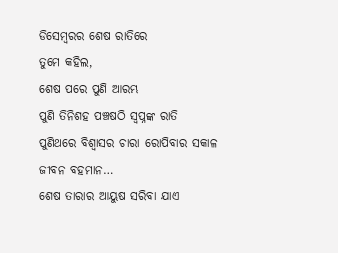ଡିସେମ୍ବରର ଶେଷ ରାତିରେ
ତୁମେ କହିଲ,
ଶେଷ ପରେ ପୁଣି ଆରମ୍ଭ
ପୁଣି ତିନିଶହ ପଞ୍ଚଷଠି ସ୍ଵପ୍ନଙ୍କ ରାତି
ପୁଣିଥରେ ବିଶ୍ଵାସର ଚାରା ରୋପିବାର ସକାଳ
ଜୀବନ ବହମାନ…
ଶେଷ ତାରାର ଆୟୁଷ ସରିବା ଯାଏ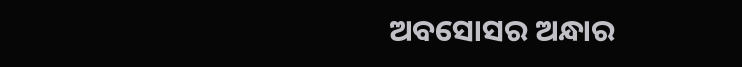ଅବସୋସର ଅନ୍ଧାର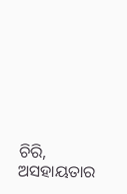ଚିରି,
ଅସହାୟତାର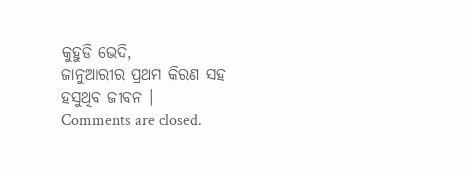କୁହୁଡି ଭେଦି,
ଜାନୁଆରୀର ପ୍ରଥମ କିରଣ ସହ
ହସୁଥିବ ଜୀବନ ।
Comments are closed.